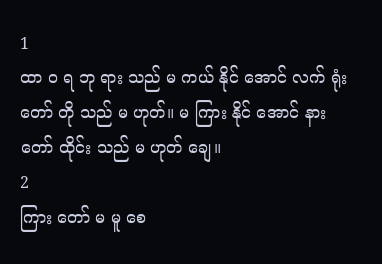1
ထာ ဝ ရ ဘု ရား သည် မ ကယ် နိုင် အောင် လက် ရုံး တော် တို သည် မ ဟုတ်။ မ ကြား နိုင် အောင် နား တော် ထိုင်း သည် မ ဟုတ် ချေ။
2
ကြား တော် မ မူ စေ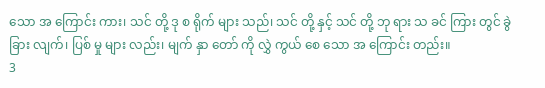သော အ ကြောင်း ကား၊ သင် တို့ ဒု စ ရိုက် များ သည်၊ သင် တို့ နှင့် သင် တို့ ဘု ရား သ ခင် ကြား တွင် ခွဲ ခြား လျက်၊ ပြစ် မှု များ လည်း၊ မျက် နှာ တော် ကို လွှဲ ကွယ် စေ သော အ ကြောင်း တည်း။
3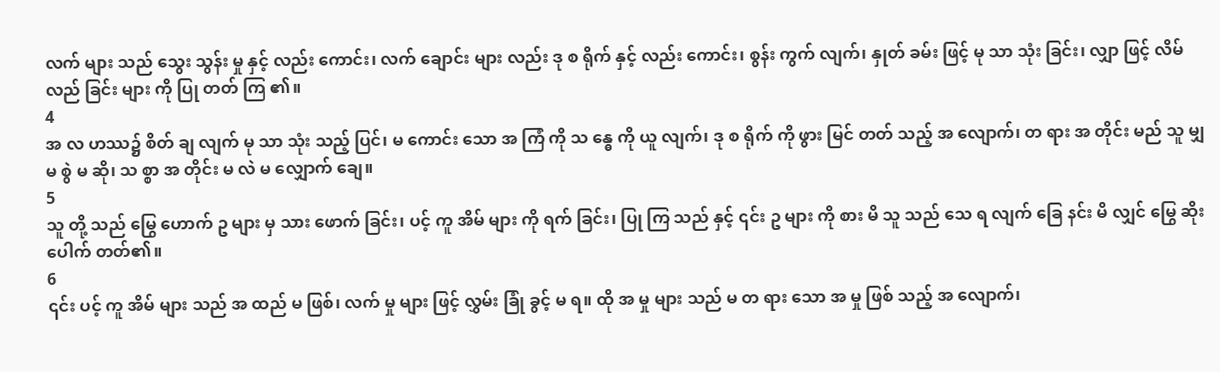လက် များ သည် သွေး သွန်း မှု နှင့် လည်း ကောင်း၊ လက် ချောင်း များ လည်း ဒု စ ရိုက် နှင့် လည်း ကောင်း၊ စွန်း ကွက် လျက်၊ နှုတ် ခမ်း ဖြင့် မု သာ သုံး ခြင်း၊ လျှာ ဖြင့် လိမ် လည် ခြင်း များ ကို ပြု တတ် ကြ ၏။
4
အ လ ဟဿ၌ စိတ် ချ လျက် မု သာ သုံး သည့် ပြင်၊ မ ကောင်း သော အ ကြံ ကို သ န္ဓေ ကို ယူ လျက်၊ ဒု စ ရိုက် ကို ဖွား မြင် တတ် သည့် အ လျောက်၊ တ ရား အ တိုင်း မည် သူ မျှ မ စွဲ မ ဆို၊ သ စ္စာ အ တိုင်း မ လဲ မ လျှောက် ချေ။
5
သူ တို့ သည် မြွေ ဟောက် ဥ များ မှ သား ဖောက် ခြင်း၊ ပင့် ကူ အိမ် များ ကို ရက် ခြင်း၊ ပြု ကြ သည် နှင့် ၎င်း ဥ များ ကို စား မိ သူ သည် သေ ရ လျက် ခြေ နင်း မိ လျှင် မြွေ ဆိုး ပေါက် တတ်၏။
6
၎င်း ပင့် ကူ အိမ် များ သည် အ ထည် မ ဖြစ်၊ လက် မှု များ ဖြင့် လွှမ်း ခြုံ ခွင့် မ ရ။ ထို အ မှု များ သည် မ တ ရား သော အ မှု ဖြစ် သည့် အ လျောက်၊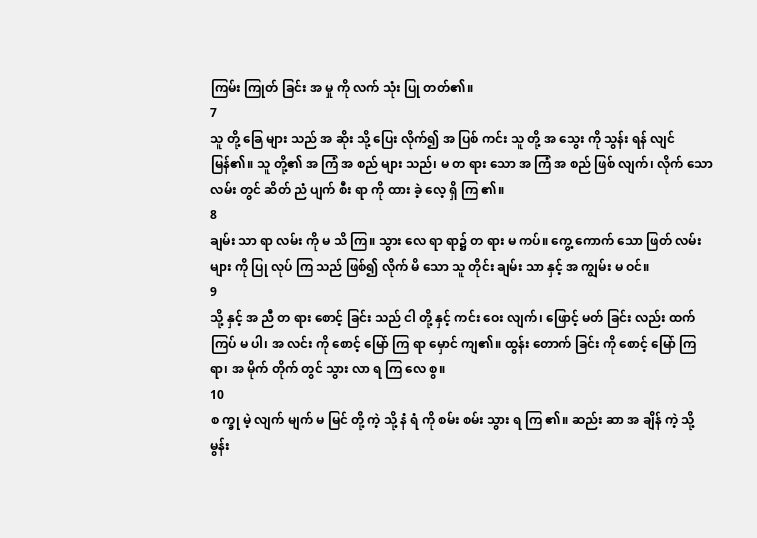ကြမ်း ကြုတ် ခြင်း အ မှု ကို လက် သုံး ပြု တတ်၏။
7
သူ တို့ ခြေ များ သည် အ ဆိုး သို့ ပြေး လိုက်၍ အ ပြစ် ကင်း သူ တို့ အ သွေး ကို သွန်း ရန် လျင် မြန်၏။ သူ တို့၏ အ ကြံ အ စည် များ သည်၊ မ တ ရား သော အ ကြံ အ စည် ဖြစ် လျက်၊ လိုက် သော လမ်း တွင် ဆိတ် ညံ ပျက် စီး ရာ ကို ထား ခဲ့ လေ့ ရှိ ကြ ၏။
8
ချမ်း သာ ရာ လမ်း ကို မ သိ ကြ။ သွား လေ ရာ ရာ၌ တ ရား မ ကပ်။ ကွေ့ ကောက် သော ဖြတ် လမ်း များ ကို ပြု လုပ် ကြ သည် ဖြစ်၍ လိုက် မိ သော သူ တိုင်း ချမ်း သာ နှင့် အ ကျွမ်း မ ဝင်။
9
သို့ နှင့် အ ညီ တ ရား စောင့် ခြင်း သည် ငါ တို့ နှင့် ကင်း ဝေး လျက်၊ ဖြောင့် မတ် ခြင်း လည်း ထက် ကြပ် မ ပါ၊ အ လင်း ကို စောင့် မြော် ကြ ရာ မှောင် ကျ၏။ ထွန်း တောက် ခြင်း ကို စောင့် မြော် ကြ ရာ၊ အ မိုက် တိုက် တွင် သွား လာ ရ ကြ လေ စွ။
10
စ က္ခု မဲ့ လျက် မျက် မ မြင် တို့ ကဲ့ သို့ နံ ရံ ကို စမ်း စမ်း သွား ရ ကြ ၏။ ဆည်း ဆာ အ ချိန် ကဲ့ သို့ မွန်း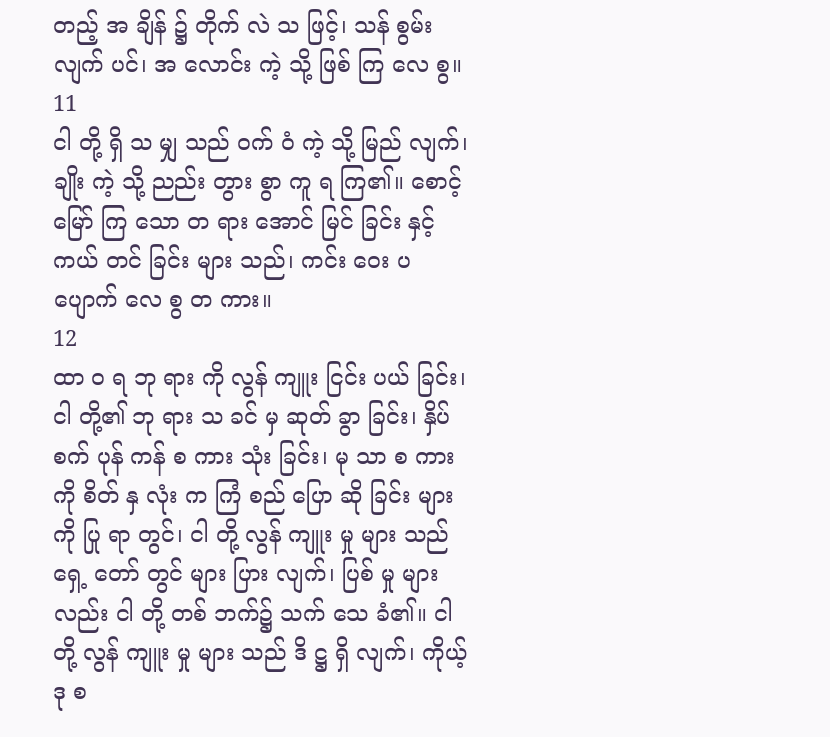တည့် အ ချိန် ၌ တိုက် လဲ သ ဖြင့်၊ သန် စွမ်း လျက် ပင်၊ အ လောင်း ကဲ့ သို့ ဖြစ် ကြ လေ စွ။
11
ငါ တို့ ရှိ သ မျှ သည် ဝက် ဝံ ကဲ့ သို့ မြည် လျက်၊ ချိုး ကဲ့ သို့ ညည်း တွား စွာ ကူ ရ ကြ၏။ စောင့် မြော် ကြ သော တ ရား အောင် မြင် ခြင်း နှင့် ကယ် တင် ခြင်း များ သည်၊ ကင်း ဝေး ပ ပျောက် လေ စွ တ ကား။
12
ထာ ဝ ရ ဘု ရား ကို လွန် ကျူး ငြင်း ပယ် ခြင်း၊ ငါ တို့၏ ဘု ရား သ ခင် မှ ဆုတ် ခွာ ခြင်း၊ နှိပ် စက် ပုန် ကန် စ ကား သုံး ခြင်း၊ မု သာ စ ကား ကို စိတ် နှ လုံး က ကြံ စည် ပြော ဆို ခြင်း များ ကို ပြု ရာ တွင်၊ ငါ တို့ လွန် ကျူး မှု များ သည် ရှေ့ တော် တွင် များ ပြား လျက်၊ ပြစ် မှု များ လည်း ငါ တို့ တစ် ဘက်၌ သက် သေ ခံ၏။ ငါ တို့ လွန် ကျူး မှု များ သည် ဒိ ဋ္ဌ ရှိ လျက်၊ ကိုယ့် ဒု စ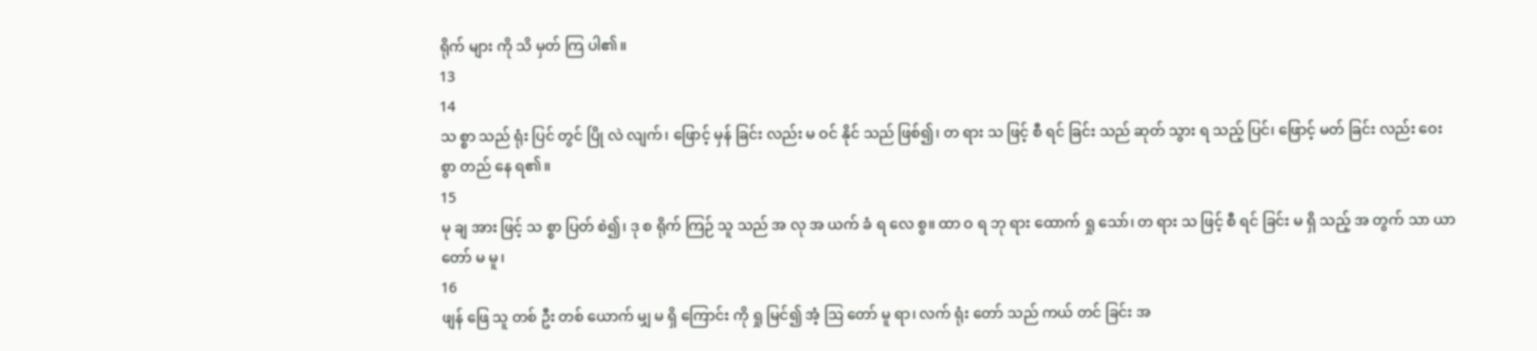ရိုက် များ ကို သိ မှတ် ကြ ပါ၏။
13
14
သ စ္စာ သည် ရုံး ပြင် တွင် ပြို လဲ လျက်၊ ဖြောင့် မှန် ခြင်း လည်း မ ဝင် နိုင် သည် ဖြစ်၍၊ တ ရား သ ဖြင့် စီ ရင် ခြင်း သည် ဆုတ် သွား ရ သည့် ပြင်၊ ဖြောင့် မတ် ခြင်း လည်း ဝေး စွာ တည် နေ ရ၏။
15
မု ချ အား ဖြင့် သ စ္စာ ပြတ် စဲ၍၊ ဒု စ ရိုက် ကြဉ် သူ သည် အ လု အ ယက် ခံ ရ လေ စွ။ ထာ ဝ ရ ဘု ရား ထောက် ရှု သော်၊ တ ရား သ ဖြင့် စီ ရင် ခြင်း မ ရှိ သည့် အ တွက် သာ ယာ တော် မ မူ၊
16
ဖျန် ဖြေ သူ တစ် ဦး တစ် ယောက် မျှ မ ရှိ ကြောင်း ကို ရှု မြင်၍ အံ့ ဩ တော် မူ ရာ၊ လက် ရုံး တော် သည် ကယ် တင် ခြင်း အ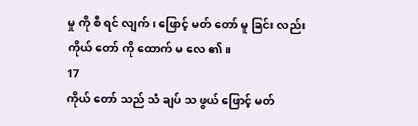မှု ကို စီ ရင် လျက်၊ ဖြောင့် မတ် တော် မူ ခြင်း လည်း ကိုယ် တော် ကို ထောက် မ လေ ၏။
17
ကိုယ် တော် သည် သံ ချပ် သ ဖွယ် ဖြောင့် မတ်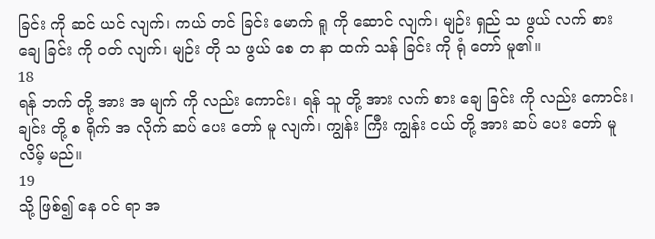ခြင်း ကို ဆင် ယင် လျက်၊ ကယ် တင် ခြင်း မောက် ရူ ကို ဆောင် လျက်၊ မျဉ်း ရှည် သ ဖွယ် လက် စား ချေ ခြင်း ကို ဝတ် လျက်၊ မျဉ်း တို သ ဖွယ် စေ တ နာ ထက် သန် ခြင်း ကို ရုံ တော် မူ၏။
18
ရန် ဘက် တို့ အား အ မျက် ကို လည်း ကောင်း၊ ရန် သူ တို့ အား လက် စား ချေ ခြင်း ကို လည်း ကောင်း၊ ချင်း တို့ စ ရိုက် အ လိုက် ဆပ် ပေး တော် မူ လျက်၊ ကျွန်း ကြီး ကျွန်း ငယ် တို့ အား ဆပ် ပေး တော် မူ လိမ့် မည်။
19
သို့ ဖြစ်၍ နေ ဝင် ရာ အ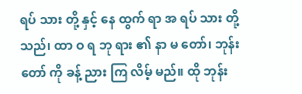ရပ် သား တို့ နှင့် နေ ထွက် ရာ အ ရပ် သား တို့ သည်၊ ထာ ဝ ရ ဘု ရား ၏ နာ မ တော်၊ ဘုန်း တော် ကို ခန့် ညား ကြ လိမ့် မည်။ ထို ဘုန်း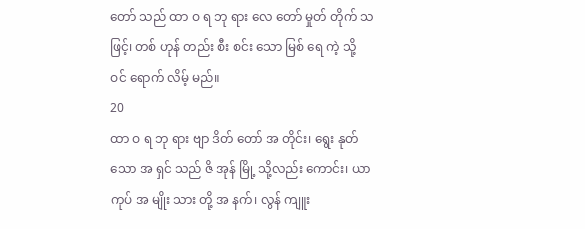တော် သည် ထာ ဝ ရ ဘု ရား လေ တော် မှုတ် တိုက် သ ဖြင့်၊ တစ် ဟုန် တည်း စီး စင်း သော မြစ် ရေ ကဲ့ သို့ ဝင် ရောက် လိမ့် မည်။
20
ထာ ဝ ရ ဘု ရား ဗျာ ဒိတ် တော် အ တိုင်း၊ ရွေး နုတ် သော အ ရှင် သည် ဇိ အုန် မြို့ သို့လည်း ကောင်း၊ ယာ ကုပ် အ မျိုး သား တို့ အ နက်၊ လွန် ကျူး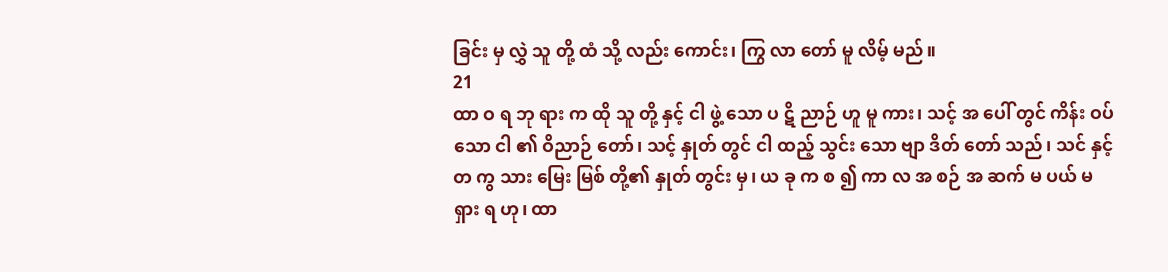ခြင်း မှ လွှဲ သူ တို့ ထံ သို့ လည်း ကောင်း၊ ကြွ လာ တော် မူ လိမ့် မည်။
21
ထာ ဝ ရ ဘု ရား က ထို သူ တို့ နှင့် ငါ ဖွဲ့ သော ပ ဋိ ညာဉ် ဟူ မူ ကား၊ သင့် အ ပေါ် တွင် ကိန်း ဝပ် သော ငါ ၏ ဝိညာဉ် တော်၊ သင့် နှုတ် တွင် ငါ ထည့် သွင်း သော ဗျာ ဒိတ် တော် သည်၊ သင် နှင့် တ ကွ သား မြေး မြစ် တို့၏ နှုတ် တွင်း မှ၊ ယ ခု က စ ၍ ကာ လ အ စဉ် အ ဆက် မ ပယ် မရှား ရ ဟု၊ ထာ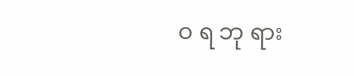ဝ ရ ဘု ရား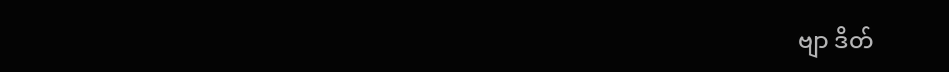ဗျာ ဒိတ်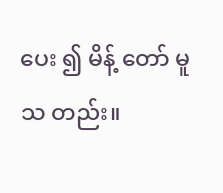ပေး ၍ မိန့် တော် မူ သ တည်း။